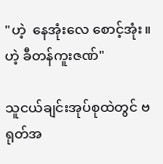"ဟဲ့  နေအုံးလေ စောင့်အုံး။ ဟဲ့ ခီတန်ကူးဇဏ်"

သူငယ်ချင်းအုပ်စုထဲတွင် ဗရုတ်အ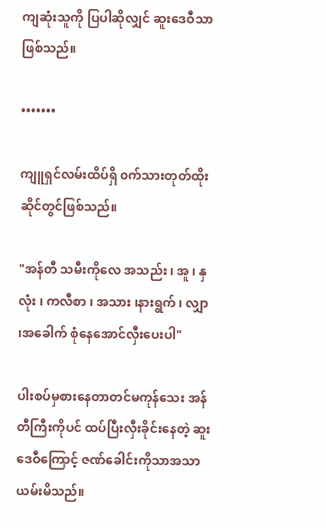ကျဆုံးသူကို ပြပါဆိုလျှင် ဆူးဒေဝီသာဖြစ်သည်။

•••••••

ကျူရှင်လမ်းထိပ်ရှိ ၀က်သားတုတ်ထိုးဆိုင်တွင်ဖြစ်သည်။

"အန်တီ သမီးကိုလေ အသည်း ၊ အူ ၊ နှလုံး ၊ ကလီစာ ၊ အသား ၊နားရွက် ၊ လျှာ ၊အခေါက် စုံနေအောင်လှီးပေးပါ"

ပါးစပ်မှစားနေတာတင်မကုန်သေး အန်တီကြီးကိုပင် ထပ်ပြီးလှီးခိုင်းနေတဲ့ ဆူးဒေဝီကြောင့် ဇဏ်ခေါင်းကိုသာအသာယမ်းမိသည်။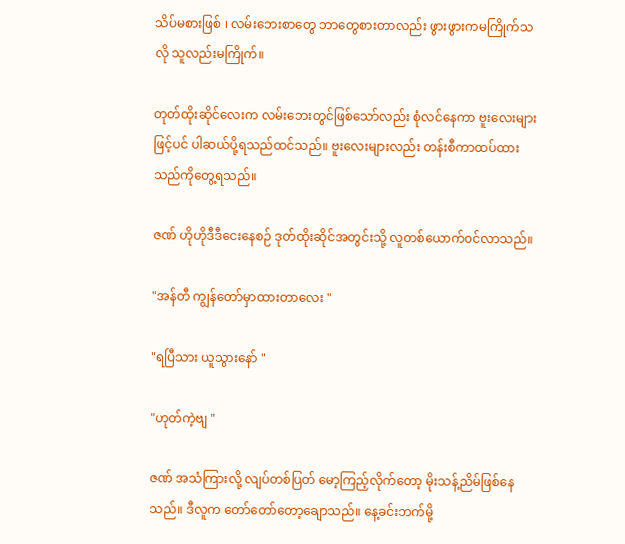သိပ်မစားဖြစ် ၊ လမ်းဘေးစာတွေ ဘာတွေစားတာလည်း ဖွားဖွားကမကြိုက်သလို သူလည်းမကြိုက်။

တုတ်ထိုးဆိုင်လေးက လမ်းဘေးတွင်ဖြစ်သော်လည်း စုံလင်နေကာ ဗူးလေးများဖြင့်ပင် ပါဆယ်ပို့ရသည်ထင်သည်။ ဗူးလေးများလည်း တန်းစီကာထပ်ထားသည်ကိုတွေ့ရသည်။

ဇဏ် ဟိုဟိုဒီဒီငေးနေစဉ် ဒုတ်ထိုးဆိုင်အတွင်းသို့ လူတစ်ယောက်၀င်လာသည်။

"အန်တီ ကျွန်တော်မှာထားတာလေး "

"ရပြီသား ယူသွားနော် "

"ဟုတ်ကဲ့ဗျ "

ဇဏ် အသံကြားလို့ လျပ်တစ်ပြတ် မော့ကြည့်လိုက်တော့ မိုးသန့်ညိမ်ဖြစ်နေသည်။ ဒီလူက တော်တော်တော့ချော‌သည်။ နေ့ခင်းဘက်မို့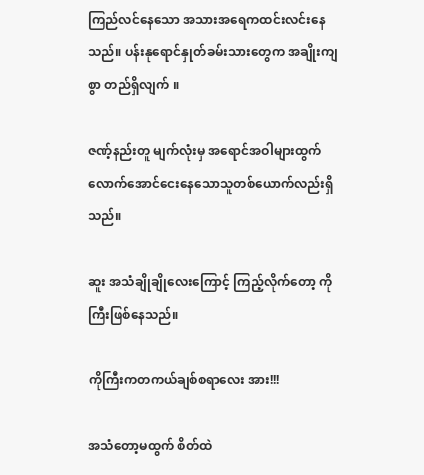ကြည်‌လင်နေသော အသားအရေကထင်းလင်းနေသည်။ ပန်းနု‌‌ရောင်နှုတ်ခမ်းသားတွေက အချိုးကျစွာ တည်ရှိလျက် ။

ဇဏ့်နည်းတူ မျက်လုံးမှ အရောင်အဝါများထွက်လောက်အောင်ငေးနေသောသူတစ်ယောက်လည်းရှိသည်။

ဆူး အသံချိုချိုလေးကြောင့် ကြည့်လိုက်တော့ ကိုကြီးဖြစ်နေသည်။

ကိုကြီးကတကယ်ချစ်စရာလေး အား!!!

အသံတော့မထွက် စိတ်ထဲ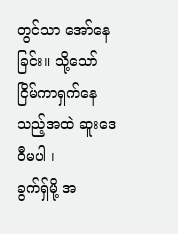တွင်သာ အော်နေခြင်း။ သို့သော် ငြိမ်ကာရှက်နေသည့်အထဲ ဆူးဒေဝီမပါ ၊
ခွက်ရှ်မို့ အ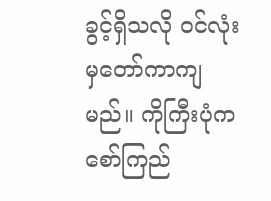ခွင့်ရှိသလို ၀င်လုံးမှတော်ကာကျမည်။ ကိုကြီးပုံက စော်ကြည်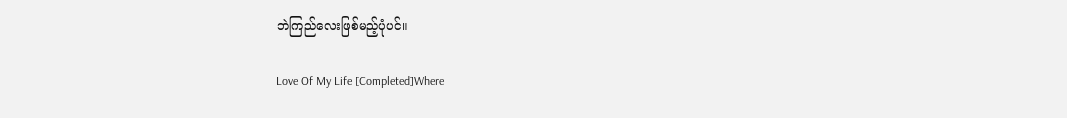ဘဲကြည်လေးဖြစ်မည့်ပုံပင်။

Love Of My Life [Completed]Where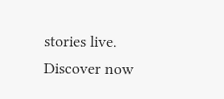stories live. Discover now